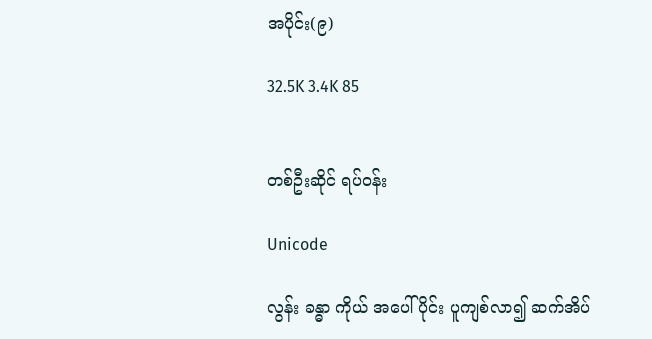အပိုင်း(၉)

32.5K 3.4K 85


တစ်ဦးဆိုင် ရပ်ဝန်း

Unicode

လွန်း ခန္ဓာ ကိုယ် အပေါ်ပိုင်း ပူကျစ်လာ၍ ဆက်အိပ်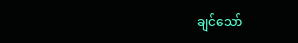ချင်သော်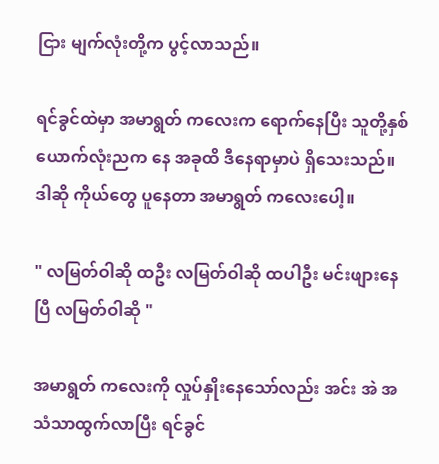ငြား မျက်လုံးတို့က ပွင့်လာသည်။

ရင်ခွင်ထဲမှာ အမာရွတ် ကလေးက ရောက်နေပြီး သူတို့နှစ်ယောက်လုံးညက နေ အခုထိ ဒီနေရာမှာပဲ ရှိသေးသည်။ ဒါဆို ကိုယ်တွေ ပူနေတာ အမာရွတ် ကလေးပေါ့။

" လမြတ်ဝါဆို ထဦး လမြတ်ဝါဆို ထပါဦး မင်းဖျားနေပြီ လမြတ်ဝါဆို "

အမာရွတ် ကလေးကို လှုပ်နှိုးနေသော်လည်း အင်း အဲ အသံသာထွက်လာပြီး ရင်ခွင်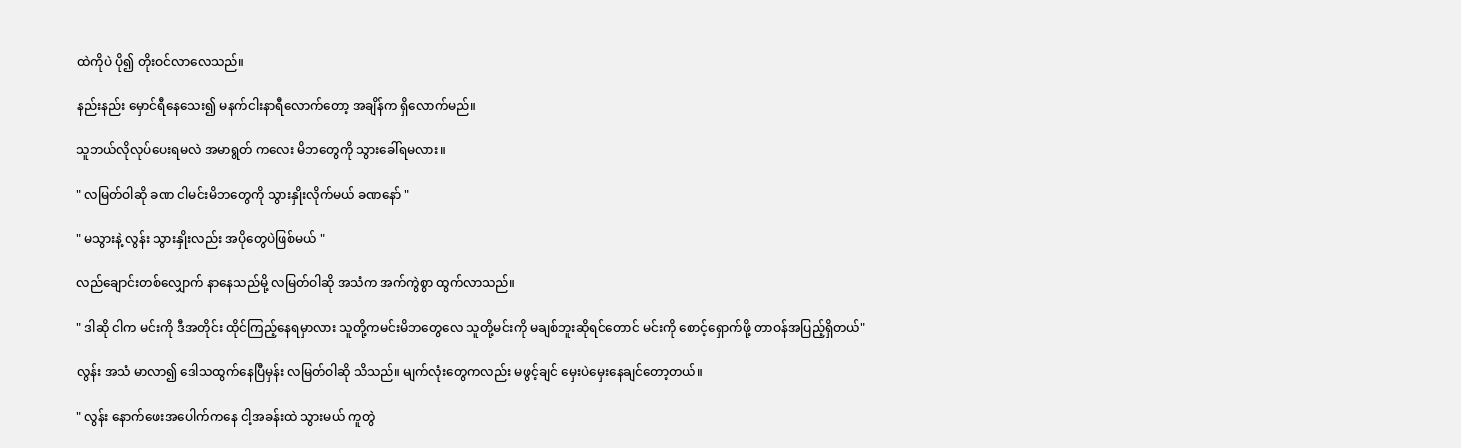ထဲကိုပဲ ပို၍ တိုးဝင်လာလေသည်။

နည်းနည်း မှောင်ရီနေသေး၍ မနက်ငါးနာရီလောက်တော့ အချိန်က ရှိလောက်မည်။

သူဘယ်လိုလုပ်ပေးရမလဲ အမာရွတ် ကလေး မိဘတွေကို သွားခေါ်ရမလား။

" လမြတ်ဝါဆို ခဏ ငါမင်းမိဘတွေကို သွားနှိုးလိုက်မယ် ခဏနော် "

" မသွားနဲ့ လွန်း သွားနှိုးလည်း အပိုတွေပဲဖြစ်မယ် "

လည်ချောင်းတစ်လျှောက် နာနေသည်မို့ လမြတ်ဝါဆို အသံက အက်ကွဲစွာ ထွက်လာသည်။

" ဒါဆို ငါက မင်းကို ဒီအတိုင်း ထိုင်ကြည့်နေရမှာလား သူတို့ကမင်းမိဘတွေလေ သူတို့မင်းကို မချစ်ဘူးဆိုရင်တောင် မင်းကို စောင့်ရှောက်ဖို့ တာဝန်အပြည့်ရှိတယ်"

လွန်း အသံ မာလာ၍ ဒေါသထွက်နေပြီမှန်း လမြတ်ဝါဆို သိသည်။ မျက်လုံးတွေကလည်း မဖွင့်ချင် မှေးပဲမှေးနေချင်တော့တယ်။

" လွန်း နောက်ဖေးအပေါက်ကနေ ငါ့အခန်းထဲ သွားမယ် ကူတွဲ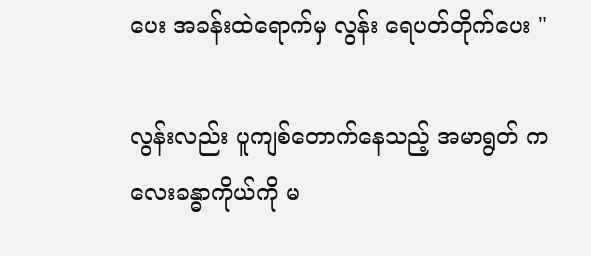ပေး အခန်းထဲရောက်မှ လွန်း ရေပတ်တိုက်ပေး "

လွန်းလည်း ပူကျစ်တောက်နေသည့် အမာရွတ် ကလေးခန္ဓာကိုယ်ကို မ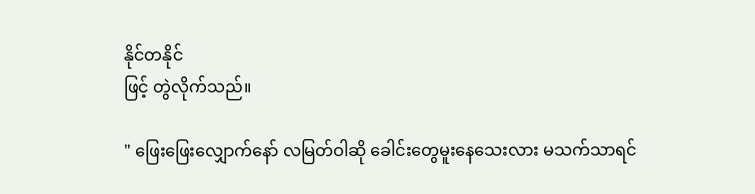နိုင်တနိုင်
ဖြင့် တွဲလိုက်သည်။

" ဖြေးဖြေးလျှောက်နော် လမြတ်ဝါဆို ခေါင်းတွေမူးနေသေးလား မသက်သာရင်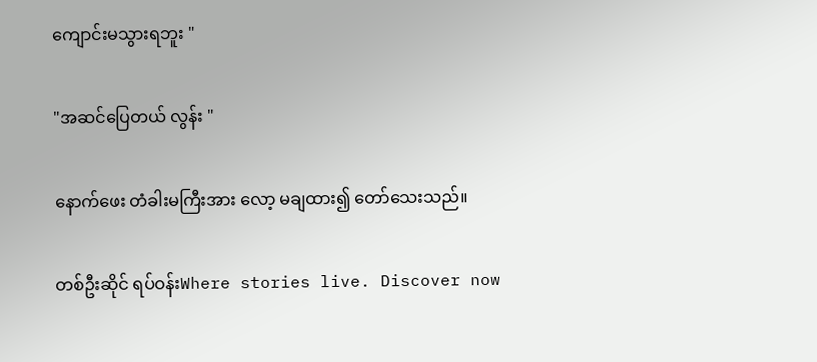ကျောင်းမသွားရဘူး "

"အဆင်ပြေတယ် လွန်း "

နောက်ဖေး တံခါးမကြီးအား လော့ မချထား၍ တော်သေးသည်။

တစ်ဦးဆိုင် ရပ်ဝန်းWhere stories live. Discover now